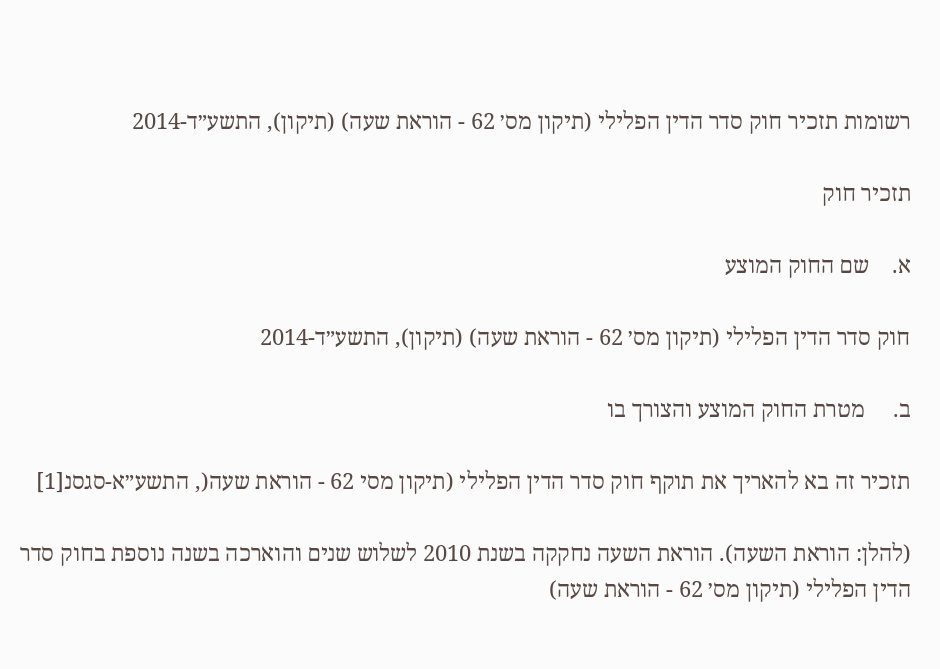רשומות תזכיר חוק סדר הדין הפלילי (תיקון מס׳ 62 - הוראת שעה) (תיקון), התשע״ד-2014

תזכיר חוק

א.    שם החוק המוצע

חוק סדר הדין הפלילי (תיקון מס׳ 62 - הוראת שעה) (תיקון), התשע״ד-2014

ב.     מטרת החוק המוצע והצורך בו

תזכיר זה בא להאריך את תוקף חוק סדר הדין הפלילי (תיקון מסי 62 - הוראת שעה(, התשע״א-סגסנ[1]

(להלן: הוראת השעה). הוראת השעה נחקקה בשנת 2010 לשלוש שנים והוארכה בשנה נוספת בחוק סדר הדין הפלילי (תיקון מס׳ 62 - הוראת שעה)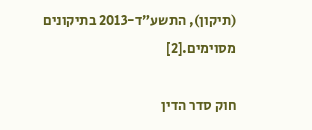(תיקון), התשע״ד-2013 בתיקונים מסוימים.[2]

חוק סדר הדין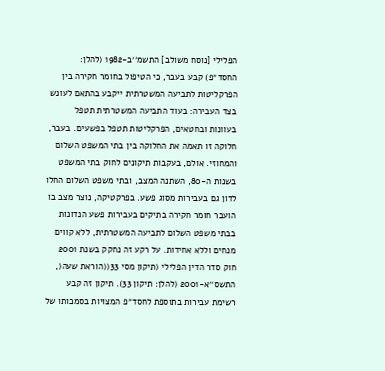הפלילי [נוסח משולב] התשמ׳׳ב-1982 (להלן: החסד״פ) קבע בעבר, כי הטיפול בחומר חקירה בין הפרקליטות לתביעה המשטרתית ייקבע בהתאם לעונש בצד העבירה: בעוד התביעה המשטרתית תטפל בעוונות ובחטאים, הפרקליטות תטפל בפשעים. בעבר, חלוקה זו תאמה את החלוקה בין בתי המשפט השלום והמחוזי. אולם, בעקבות תיקונים לחוק בתי המשפט בשנות ה-80, השתנה המצב, ובתי משפט השלום החלו לדון גם בעבירות מסוג פשע. בפרקטיקה, נוצר מצב בו הועבר חומר חקירה בתיקים בעבירות פשע הנדונות בבתי משפט השלום לתביעה המשטרתית, ללא קווים מנחים וללא אחידות. על רקע זה נחקק בשנת 2001 חוק סדר הדין הפלילי (תיקון מסי 33((הוראת שעה(, התשס׳׳א-2001 (להלן: תיקון 33). תיקון זה קבע רשימת עבירות בתוספת לחסד״פ המצויות בסמכותו של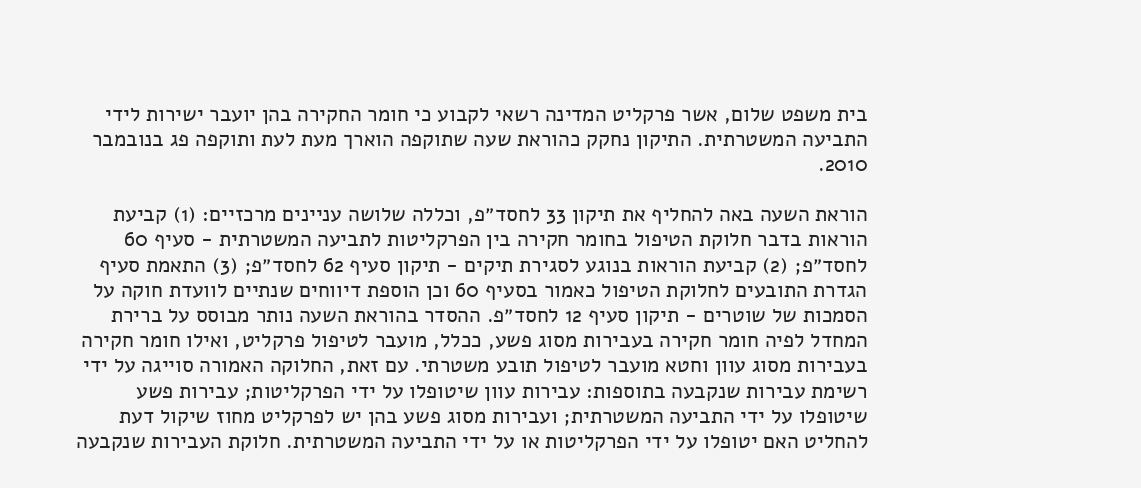בית משפט שלום, אשר פרקליט המדינה רשאי לקבוע כי חומר החקירה בהן יועבר ישירות לידי התביעה המשטרתית. התיקון נחקק כהוראת שעה שתוקפה הוארך מעת לעת ותוקפה פג בנובמבר 2010.

הוראת השעה באה להחליף את תיקון 33 לחסד״פ, וכללה שלושה עניינים מרכזיים: (1) קביעת הוראות בדבר חלוקת הטיפול בחומר חקירה בין הפרקליטות לתביעה המשטרתית - סעיף 60 לחסד״פ; (2) קביעת הוראות בנוגע לסגירת תיקים - תיקון סעיף 62 לחסד״פ; (3) התאמת סעיף הגדרת התובעים לחלוקת הטיפול כאמור בסעיף 60 וכן הוספת דיווחים שנתיים לוועדת חוקה על הסמכות של שוטרים - תיקון סעיף 12 לחסד״פ. ההסדר בהוראת השעה נותר מבוסס על ברירת המחדל לפיה חומר חקירה בעבירות מסוג פשע, ככלל, מועבר לטיפול פרקליט, ואילו חומר חקירה בעבירות מסוג עוון וחטא מועבר לטיפול תובע משטרתי. עם זאת, החלוקה האמורה סוייגה על ידי רשימת עבירות שנקבעה בתוספות: עבירות עוון שיטופלו על ידי הפרקליטות; עבירות פשע שיטופלו על ידי התביעה המשטרתית; ועבירות מסוג פשע בהן יש לפרקליט מחוז שיקול דעת להחליט האם יטופלו על ידי הפרקליטות או על ידי התביעה המשטרתית. חלוקת העבירות שנקבעה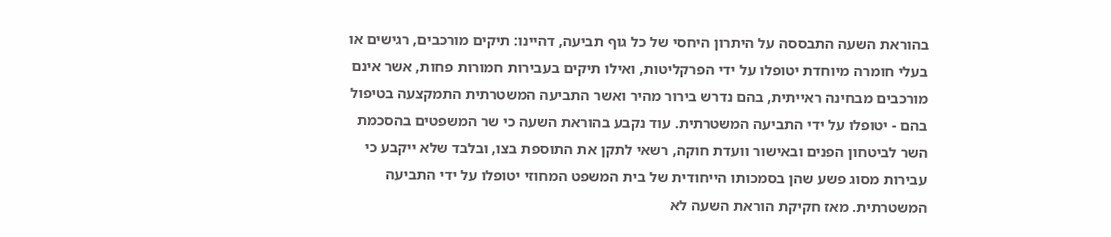בהוראת השעה התבססה על היתרון היחסי של כל גוף תביעה, דהיינו: תיקים מורכבים, רגישים או בעלי חומרה מיוחדת יטופלו על ידי הפרקליטות, ואילו תיקים בעבירות חמורות פחות, אשר אינם מורכבים מבחינה ראייתית, בהם נדרש בירור מהיר ואשר התביעה המשטרתית התמקצעה בטיפול בהם - יטופלו על ידי התביעה המשטרתית. עוד נקבע בהוראת השעה כי שר המשפטים בהסכמת השר לביטחון הפנים ובאישור וועדת חוקה, רשאי לתקן את התוספת בצו, ובלבד שלא ייקבע כי עבירות מסוג פשע שהן בסמכותו הייחודית של בית המשפט המחוזי יטופלו על ידי התביעה המשטרתית. מאז חקיקת הוראת השעה לא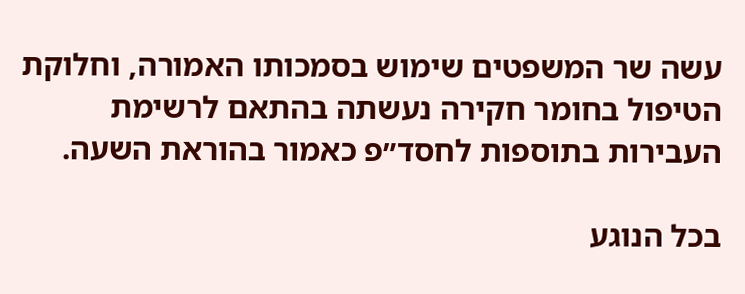עשה שר המשפטים שימוש בסמכותו האמורה, וחלוקת הטיפול בחומר חקירה נעשתה בהתאם לרשימת העבירות בתוספות לחסד״פ כאמור בהוראת השעה.

בכל הנוגע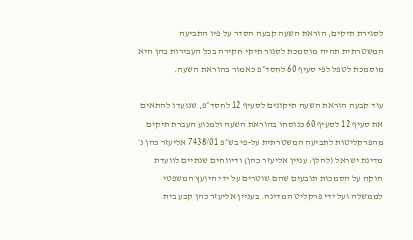לסגירת תיקים, הוראת השעה קבעה הסדר על פיו התביעה המשטרתית תהיה מוסמכת לסגור תיקי חקירה בכל העבירות בהן היא מוסמכת לטפל לפי סעיף 60 לחסד״פ כאמור בהוראת השעה.

עוד קבעה הוראת השעה תיקונים לסעיף 12 לחסד״פ, שנועדו להתאים את סעיף 12 לסעיף 60 כנוסחו בהוראת השעה ולמנוע העברת תיקים מהפרקליטות לתביעה המשטרתית על-פי בש״פ 7438/01 אליעזר כהן נ׳ מדינת ישראל (להלן: עניין אליעזר כהן) ודיווחים שנתיים לוועדת חוקה על הסמכות תובעים שהם שוטרים על ידי היועץ המשפטי לממשלה ועל ידי פרקליט המדינה. בעניין אליעזר כהן קבע בית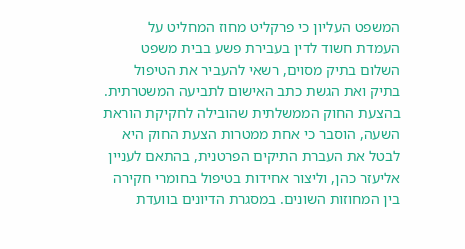המשפט העליון כי פרקליט מחוז המחליט על העמדת חשוד לדין בעבירת פשע בבית משפט השלום בתיק מסוים, רשאי להעביר את הטיפול בתיק ואת הגשת כתב האישום לתביעה המשטרתית. בהצעת החוק הממשלתית שהובילה לחקיקת הוראת השעה, הוסבר כי אחת ממטרות הצעת החוק היא לבטל את העברת התיקים הפרטנית, בהתאם לעניין אליעזר כהן, וליצור אחידות בטיפול בחומרי חקירה בין המחוזות השונים. במסגרת הדיונים בוועדת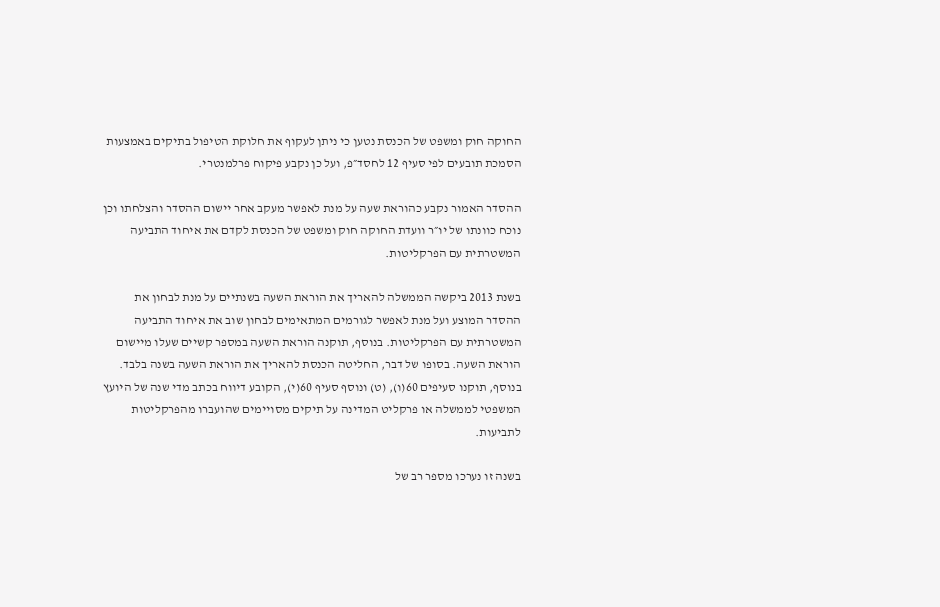החוקה חוק ומשפט של הכנסת נטען כי ניתן לעקוף את חלוקת הטיפול בתיקים באמצעות הסמכת תובעים לפי סעיף 12 לחסד״פ, ועל כן נקבע פיקוח פרלמנטרי.

ההסדר האמור נקבע כהוראת שעה על מנת לאפשר מעקב אחר יישום ההסדר והצלחתו וכן נוכח כוונתו של יו״ר וועדת החוקה חוק ומשפט של הכנסת לקדם את איחוד התביעה המשטרתית עם הפרקליטות.

בשנת 2013 ביקשה הממשלה להאריך את הוראת השעה בשנתיים על מנת לבחון את ההסדר המוצע ועל מנת לאפשר לגורמים המתאימים לבחון שוב את איחוד התביעה המשטרתית עם הפרקליטות. בנוסף, תוקנה הוראת השעה במספר קשיים שעלו מיישום הוראת השעה. בסופו של דבר, החליטה הכנסת להאריך את הוראת השעה בשנה בלבד. בנוסף, תוקנו סעיפים 60(ו), (ט) ונוסף סעיף 60(י), הקובע דיווח בכתב מדי שנה של היועץ המשפטי לממשלה או פרקליט המדינה על תיקים מסויימים שהועברו מהפרקליטות לתביעות.

בשנה זו נערכו מספר רב של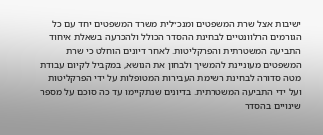ישיבות אצל שרת המשפטים ומנכ״לית משרד המשפטים יחד עם כל הגורמים הרלוונטיים לבחינת ההסדר הכולל ולהכרעה בשאלת איחוד התביעה המשטרתית והפרקליטות. לאחר דיונים הוחלט כי שרת המשפטים מעוניינת להמשיך ולבחון את הנושא, במקביל לקיום עבודת מטה סדורה לבחינת רשימת העבירות המטופלות על ידי הפרקליטות ועל ידי התביעה המשטרתית. בדיונים שנתקיימו עד כה סוכם על מספר שינויים בהסדר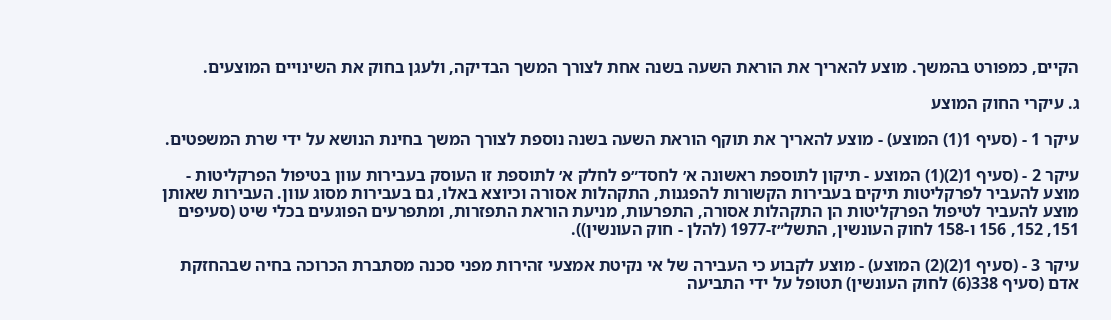הקיים, כמפורט בהמשך. מוצע להאריך את הוראת השעה בשנה אחת לצורך המשך הבדיקה, ולעגן בחוק את השינויים המוצעים.

ג. עיקרי החוק המוצע

עיקר 1 - (סעיף 1(1) המוצע) - מוצע להאריך את תוקף הוראת השעה בשנה נוספת לצורך המשך בחינת הנושא על ידי שרת המשפטים.

עיקר 2 - (סעיף 1(2)(1) המוצע - תיקון לתוספת ראשונה א׳ לחסד״פ לחלק א׳ לתוספת זו העוסק בעבירות עוון בטיפול הפרקליטות - מוצע להעביר לפרקליטות תיקים בעבירות הקשורות להפגנות, התקהלות אסורה וכיוצא באלו, גם בעבירות מסוג עוון. העבירות שאותן מוצע להעביר לטיפול הפרקליטות הן התקהלות אסורה, התפרעות, מניעת הוראת התפזרות, ומתפרעים הפוגעים בכלי שיט (סעיפים 151, 152, 156 ו-158 לחוק העונשין, התשל״ז-1977 (להלן - חוק העונשין)).

עיקר 3 - (סעיף 1(2)(2) המוצע) - מוצע לקבוע כי העבירה של אי נקיטת אמצעי זהירות מפני סכנה מסתברת הכרוכה בחיה שבהחזקת אדם (סעיף 338(6) לחוק העונשין) תטופל על ידי התביעה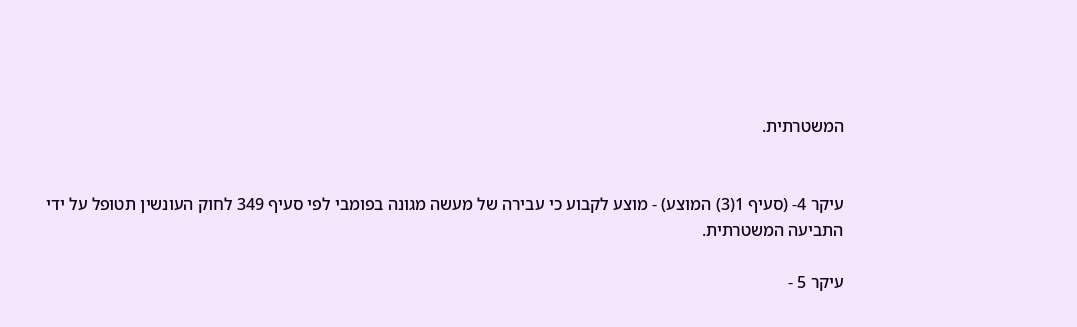המשטרתית.


עיקר 4- (סעיף 1(3) המוצע) - מוצע לקבוע כי עבירה של מעשה מגונה בפומבי לפי סעיף 349 לחוק העונשין תטופל על ידי התביעה המשטרתית.

עיקר 5 -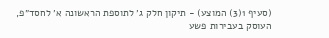(סעיף 1(3) המוצע) - תיקון חלק ג׳ לתוספת הראשונה א׳ לחסד״פ, העוסק בעבירות פשע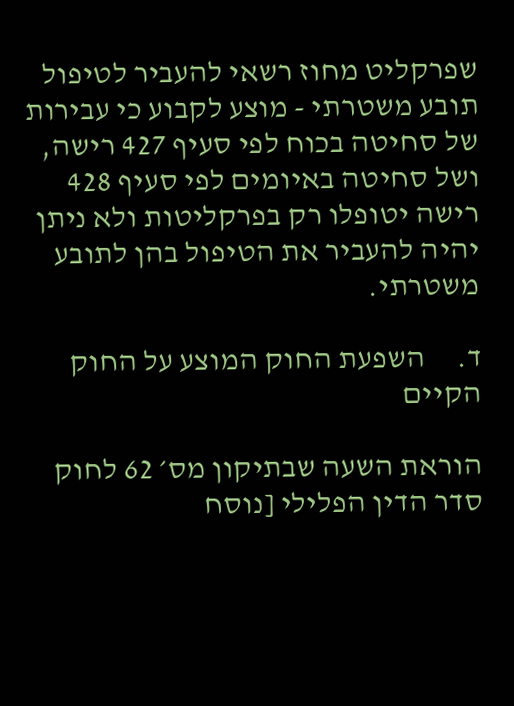שפרקליט מחוז רשאי להעביר לטיפול תובע משטרתי - מוצע לקבוע כי עבירות של סחיטה בכוח לפי סעיף 427 רישה, ושל סחיטה באיומים לפי סעיף 428 רישה יטופלו רק בפרקליטות ולא ניתן יהיה להעביר את הטיפול בהן לתובע משטרתי.

ד.     השפעת החוק המוצע על החוק הקיים

הוראת השעה שבתיקון מס׳ 62 לחוק סדר הדין הפלילי [נוסח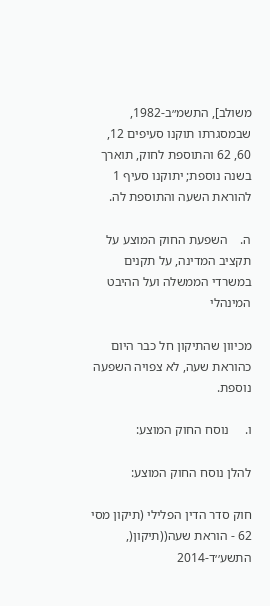משולב], התשמ״ב-1982, שבמסגרתו תוקנו סעיפים 12, 60, 62 והתוספת לחוק, תוארך בשנה נוספת; יתוקנו סעיף 1 להוראת השעה והתוספת לה.

ה.    השפעת החוק המוצע על תקציב המדינה, על תקנים במשרדי הממשלה ועל ההיבט המינהלי

מכיוון שהתיקון חל כבר היום כהוראת שעה, לא צפויה השפעה נוספת.

ו.     נוסח החוק המוצע:

להלן נוסח החוק המוצע:

חוק סדר הדין הפלילי (תיקון מסי 62 - הוראת שעה((תיקון(, התשע׳׳ד-2014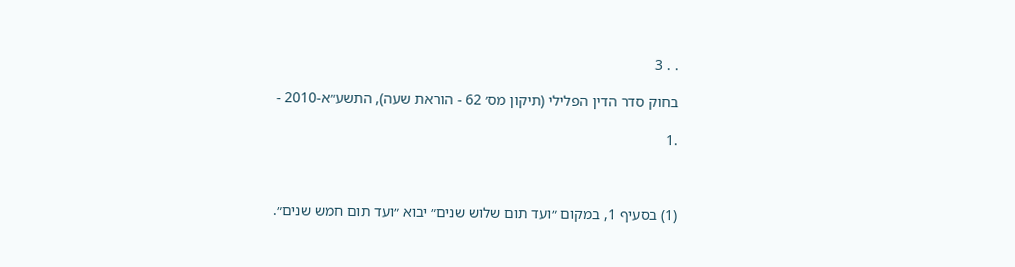. . 3

בחוק סדר הדין הפלילי (תיקון מס׳ 62 - הוראת שעה), התשע״א-2010 -

.1



(1) בסעיף 1, במקום ״ועד תום שלוש שנים״ יבוא ״ועד תום חמש שנים״.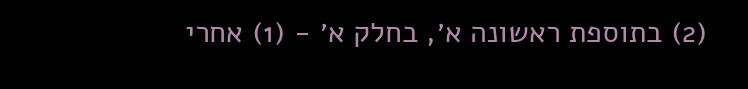(2) בתוספת ראשונה א׳, בחלק א׳ - (1) אחרי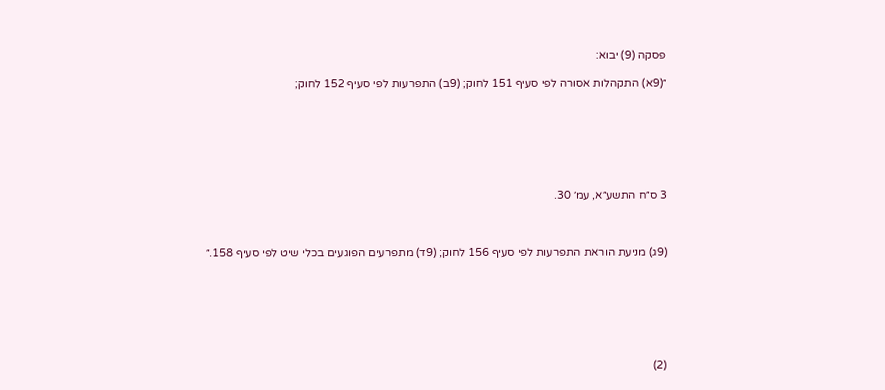פסקה (9) יבוא:

״(9א) התקהלות אסורה לפי סעיף 151 לחוק; (9ב) התפרעות לפי סעיף 152 לחוק;







3 ס״ח התשע״א, עמ׳ 30.



(9ג) מניעת הוראת התפרעות לפי סעיף 156 לחוק; (9ד) מתפרעים הפוגעים בכלי שיט לפי סעיף 158.״







(2)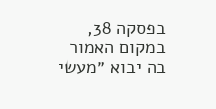בפסקה 38, במקום האמור בה יבוא ״מעשי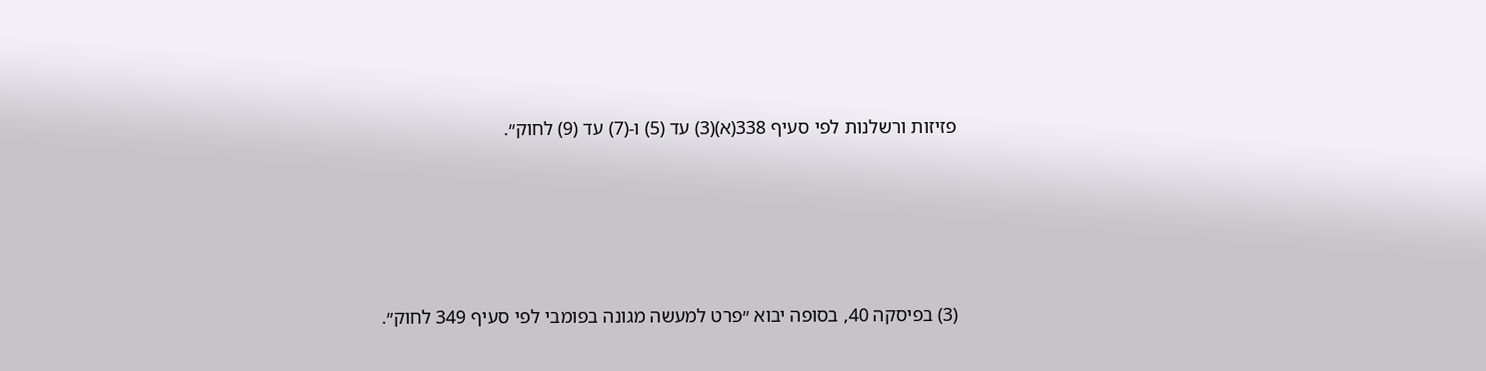פזיזות ורשלנות לפי סעיף 338(א)(3) עד (5) ו-(7) עד (9) לחוק״.







(3) בפיסקה 40, בסופה יבוא ״פרט למעשה מגונה בפומבי לפי סעיף 349 לחוק״.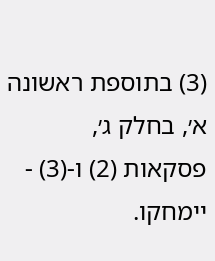(3) בתוספת ראשונה א׳, בחלק ג׳, פסקאות (2) ו-(3) - יימחקו.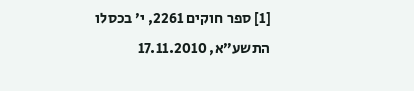[1] ספר חוקים 2261, י׳ בכסלו התשע״א, 17.11.2010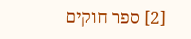[2] ספר חוקים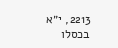2213, י״א בכסלו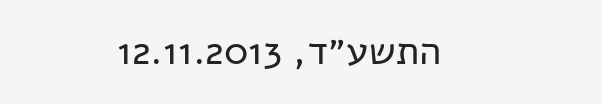התשע״ד, 12.11.2013